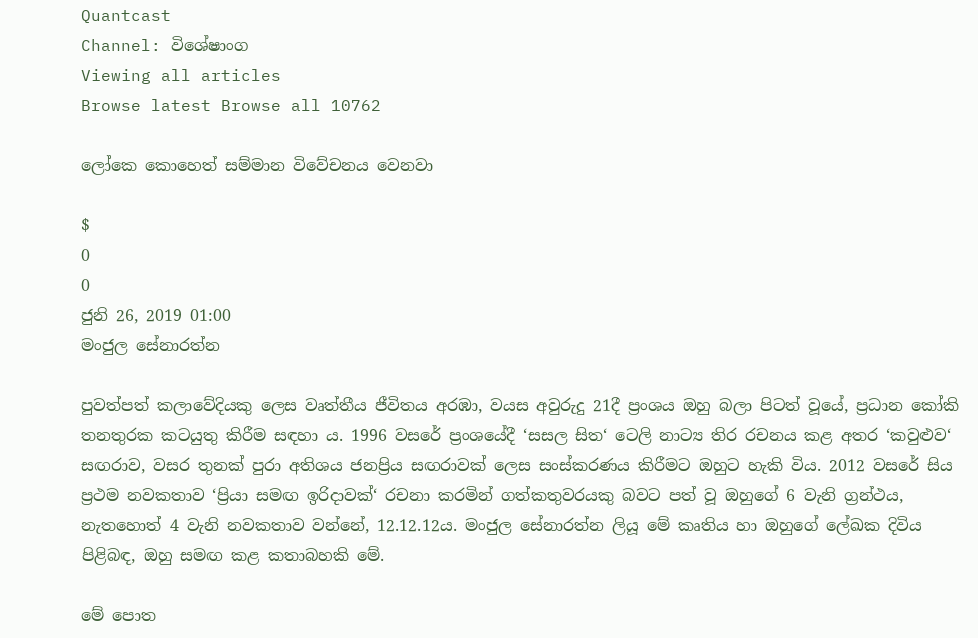Quantcast
Channel: විශේෂාංග
Viewing all articles
Browse latest Browse all 10762

ලෝකෙ කොහෙත් සම්මාන විවේචනය වෙනවා

$
0
0
ජුනි 26, 2019 01:00
මංජුල සේනාරත්න

පුවත්පත් කලාවේදියකු ලෙස වෘත්තීය ජීවිතය අරඹා, වයස අවුරුදු 21දී ප්‍රංශය ඔහු බලා පිටත් වූයේ, ප්‍රධාන කෝකි තනතුරක කටයුතු කිරීම සඳහා ය. 1996 වසරේ ප්‍රංශයේදී ‘සසල සිත‘ ටෙලි නාට්‍ය තිර රචනය කළ අතර ‘කවුළුව‘ සඟරාව, වසර තුනක් පුරා අතිශය ජනප්‍රිය සඟරාවක් ලෙස සංස්කරණය කිරීමට ඔහුට හැකි විය. 2012 වසරේ සිය ප්‍රථම නවකතාව ‘ප්‍රියා සමඟ ඉරිදාවක්‘ රචනා කරමින් ගත්කතුවරයකු බවට පත් වූ ඔහුගේ 6 වැනි ග්‍රන්ථය, නැතහොත් 4 වැනි නවකතාව වන්නේ, 12.12.12ය. මංජුල සේනාරත්න ලියූ මේ කෘතිය හා ඔහුගේ ලේඛක දිවිය පිළිබඳ, ඔහු සමඟ කළ කතාබහකි මේ.

මේ පොත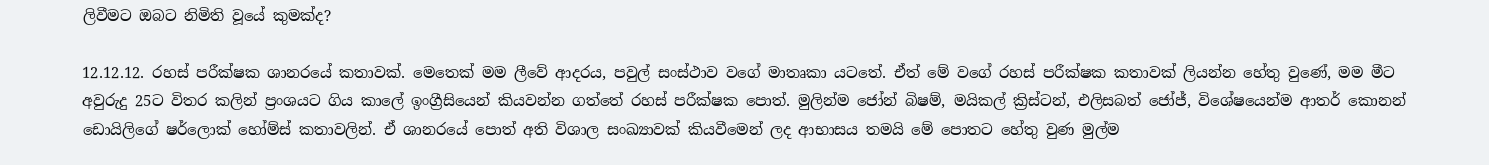ලිවීමට ඔබට නිමිති වූයේ කුමක්ද?

12.12.12. රහස් පරීක්ෂක ශානරයේ කතාවක්. මෙතෙක් මම ලීවේ ආදරය, පවුල් සංස්ථාව වගේ මාතෘකා යටතේ. ඒත් මේ වගේ රහස් පරීක්ෂක කතාවක් ලියන්න හේතු වුණේ, මම මීට අවුරුදු 25ට විතර කලින් ප්‍රංශයට ගිය කාලේ ඉංග්‍රීසියෙන් කියවන්න ගත්තේ රහස් පරීක්ෂක පොත්. මුලින්ම ජෝන් බිෂම්, මයිකල් ක්‍රිස්ටන්, එලිසබත් ජෝජ්, විශේෂයෙන්ම ආතර් කොනන් ඩොයිලිගේ ෂර්ලොක් හෝම්ස් කතාවලින්. ඒ ශානරයේ පොත් අති විශාල සංඛ්‍යාවක් කියවීමෙන් ලද ආභාසය තමයි මේ පොතට හේතු වුණ මුල්ම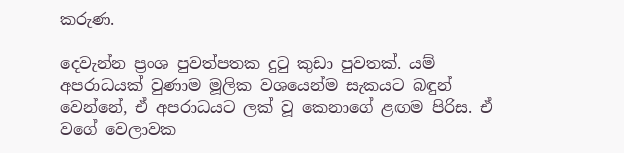කරුණ.

දෙවැන්න ප්‍රංශ පුවත්පතක දුටු කුඩා පුවතක්. යම් අපරාධයක් වුණාම මූලික වශයෙන්ම සැකයට බඳුන් වෙන්නේ, ඒ අපරාධයට ලක් වූ කෙනාගේ ළඟම පිරිස. ඒ වගේ වෙලාවක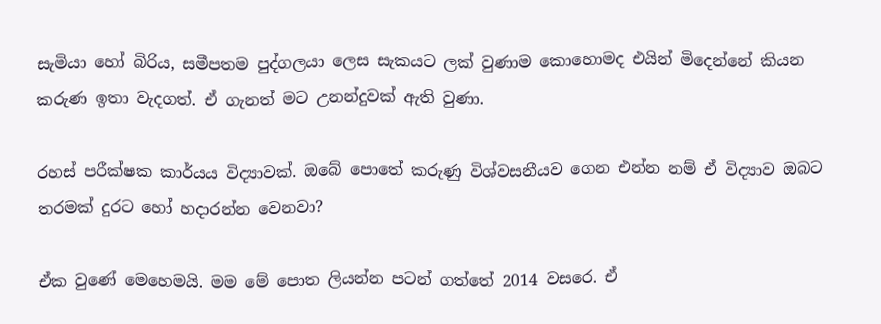සැමියා හෝ බිරිය, සමීපතම පුද්ගලයා ලෙස සැකයට ලක් වුණාම කොහොමද එයින් මිදෙන්නේ කියන කරුණ ඉතා වැදගත්. ඒ ගැනත් මට උනන්දුවක් ඇති වුණා.

රහස් පරීක්ෂක කාර්යය විද්‍යාවක්. ඔබේ පොතේ කරුණු විශ්වසනීයව ගෙන එන්න නම් ඒ විද්‍යාව ඔබට තරමක් දුරට හෝ හදාරන්න වෙනවා?

ඒක වුණේ මෙහෙමයි. මම මේ පොත ලියන්න පටන් ගත්තේ 2014 වසරෙ. ඒ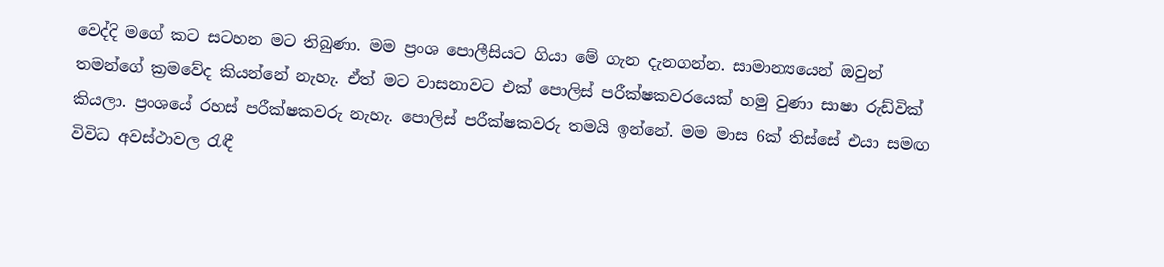වෙද්දි මගේ කට සටහන මට තිබුණා. මම ප්‍රංශ පොලීසියට ගියා මේ ගැන දැනගන්න. සාමාන්‍යයෙන් ඔවුන් තමන්ගේ ක්‍රමවේද කියන්නේ නැහැ. ඒත් මට වාසනාවට එක් පොලිස් පරීක්ෂකවරයෙක් හමු වුණා සාෂා රුඩ්වික් කියලා. ප්‍රංශයේ රහස් පරීක්ෂකවරු නැහැ. පොලිස් පරීක්ෂකවරු තමයි ඉන්නේ. මම මාස 6ක් තිස්සේ එයා සමඟ විවිධ අවස්ථාවල රැඳී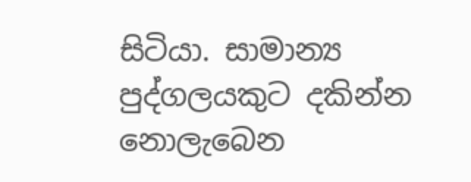සිටියා. සාමාන්‍ය පුද්ගලයකුට දකින්න නොලැබෙන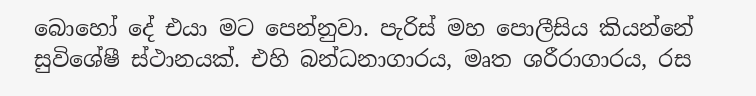බොහෝ දේ එයා මට පෙන්නුවා. පැරිස් මහ පොලීසිය කියන්නේ සුවිශේෂී ස්ථානයක්. එහි බන්ධනාගාරය, මෘත ශරීරාගාරය, රස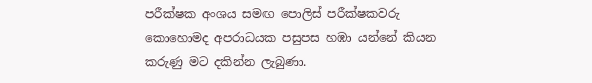පරීක්ෂක අංශය සමඟ පොලිස් පරීක්ෂකවරු කොහොමද අපරාධයක පසුපස හඹා යන්නේ කියන කරුණු මට දකින්න ලැබුණා.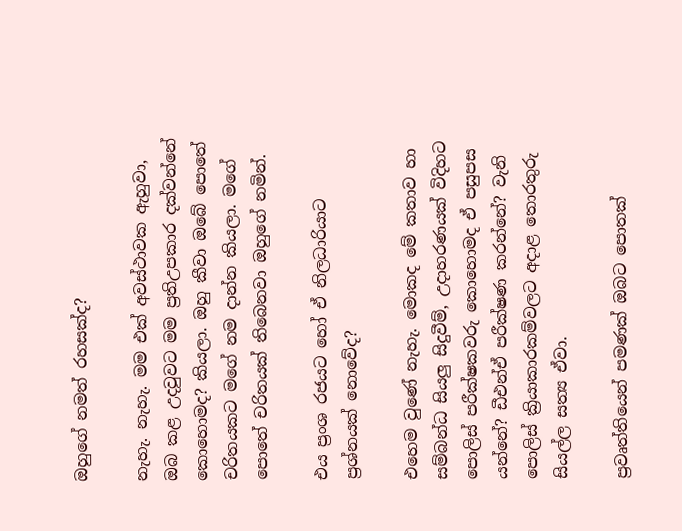ඔහුගේ නමත් රහසක්ද?

නැහැ. නැහැ. මම එක් අවස්ථාවක ඇහුවා, ඔබ කළ උදවුවට මම ප්‍රතිඋපකාර දක්වන්නේ කොහොමද? කියලා. ඔහු කීවා ඔබේ පොතේ චරිතයකට මගේ නම දාන්න කියලා. මගේ පොතේ චරිතයක් තිබෙනවා ඔහුගේ නමින්.

එය ප්‍රංශ රජයට හෝ ඒ නිලධාරියාට ප්‍රශ්නයක් නොවේද?

එහෙම වුණේ නැහැ. මොකද මේ කතාව හා සම්බන්ධ සියලු සිදුවීම්, උදාහරණයක් විදිහට පොලිස් පරීක්ෂකවරු කොහොමද ඒ පසුපස යන්නේ? ඩීඑන්ඒ පරීක්ෂණ කරන්නේ? වැනි පොලිස් ක්‍රියාකාරකම්වලට අදාළ තොරතුරු සියල්ල සත්‍ය ඒවා.

ප්‍රවෘත්තියෙන් පමණක් ඔබට පොතක්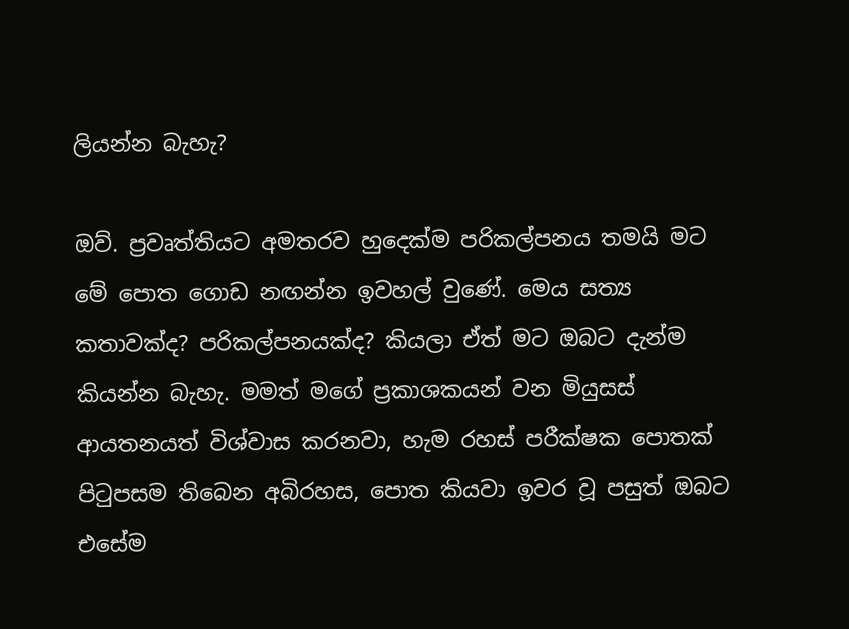ලියන්න බැහැ?

ඔව්. ප්‍රවෘත්තියට අමතරව හුදෙක්ම පරිකල්පනය තමයි මට මේ පොත ගොඩ නඟන්න ඉවහල් වුණේ. මෙය සත්‍ය කතාවක්ද? පරිකල්පනයක්ද? කියලා ඒත් මට ඔබට දැන්ම කියන්න බැහැ. මමත් මගේ ප්‍රකාශකයන් වන මියුසස් ආයතනයත් විශ්වාස කරනවා, හැම රහස් පරීක්ෂක පොතක් පිටුපසම තිබෙන අබිරහස, පොත කියවා ඉවර වූ පසුත් ඔබට එසේම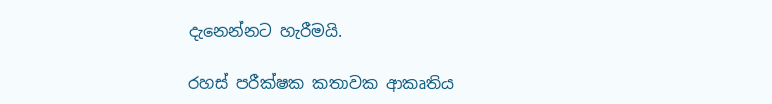දැනෙන්නට හැරීමයි.

රහස් පරීක්ෂක කතාවක ආකෘතිය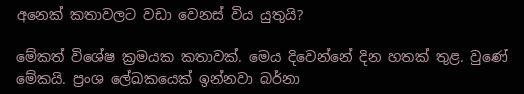අනෙක් කතාවලට වඩා වෙනස් විය යුතුයි?

මේකත් විශේෂ ක්‍රමයක කතාවක්. මෙය දිවෙන්නේ දින හතක් තුළ. වුණේ මේකයි. ප්‍රංශ ලේඛකයෙක් ඉන්නවා බර්නා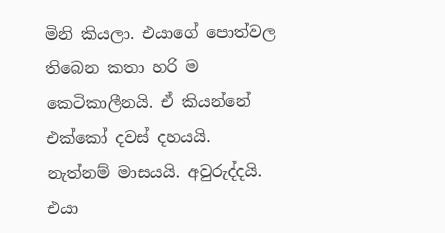මිනි කියලා. එයාගේ පොත්වල තිබෙන කතා හරි ම කෙටිකාලීනයි. ඒ කියන්නේ එක්කෝ දවස් දහයයි. නැත්නම් මාසයයි. අවුරුද්දයි. එයා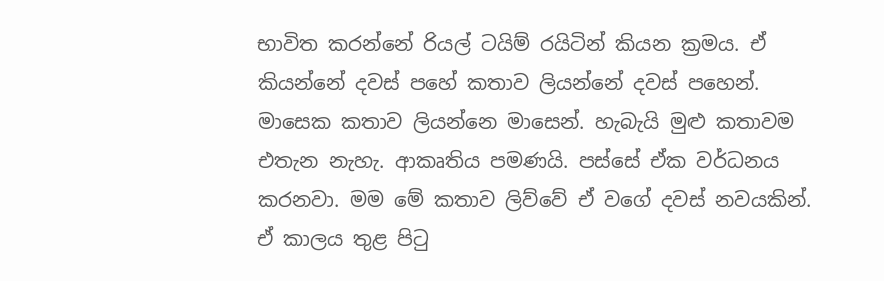භාවිත කරන්නේ රියල් ටයිම් රයිටින් කියන ක්‍රමය. ඒ කියන්නේ දවස් පහේ කතාව ලියන්නේ දවස් පහෙන්. මාසෙක කතාව ලියන්නෙ මාසෙන්. හැබැයි මුළු කතාවම එතැන නැහැ. ආකෘතිය පමණයි. පස්සේ ඒක වර්ධනය කරනවා. මම මේ කතාව ලිව්වේ ඒ වගේ දවස් නවයකින්. ඒ කාලය තුළ පිටු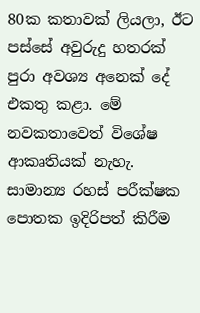80ක කතාවක් ලියලා, ඊට පස්සේ අවුරුදු හතරක් පුරා අවශ්‍ය අනෙක් දේ එකතු කළා. මේ නවකතාවෙත් විශේෂ ආකෘතියක් නැහැ. සාමාන්‍ය රහස් පරීක්ෂක පොතක ඉදිරිපත් කිරීම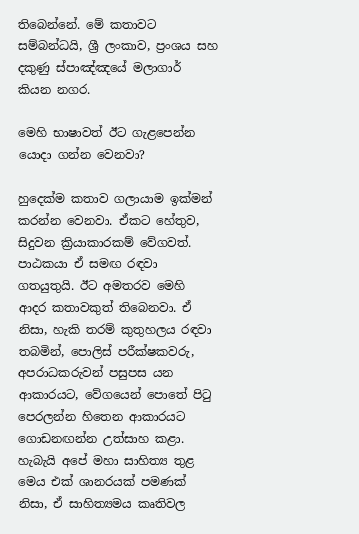තිබෙන්නේ. මේ කතාවට සම්බන්ධයි, ශ්‍රී ලංකාව, ප්‍රංශය සහ දකුණු ස්පාඤ්ඤයේ මලාගාර් කියන නගර.

මෙහි භාෂාවත් ඊට ගැළපෙන්න යොදා ගන්න වෙනවා?

හුදෙක්ම කතාව ගලායාම ඉක්මන් කරන්න වෙනවා. ඒකට හේතුව, සිදුවන ක්‍රියාකාරකම් වේගවත්. පාඨකයා ඒ සමඟ රඳවා ගතයුතුයි. ඊට අමතරව මෙහි ආදර කතාවකුත් තිබෙනවා. ඒ නිසා, හැකි තරම් කුතුහලය රඳවා තබමින්, පොලිස් පරීක්ෂකවරු, අපරාධකරුවන් පසුපස යන ආකාරයට, වේගයෙන් පොතේ පිටු පෙරලන්න හිතෙන ආකාරයට ගොඩනඟන්න උත්සාහ කළා. හැබැයි අපේ මහා සාහිත්‍ය තුළ මෙය එක් ශානරයක් පමණක් නිසා, ඒ සාහිත්‍යමය කෘතිවල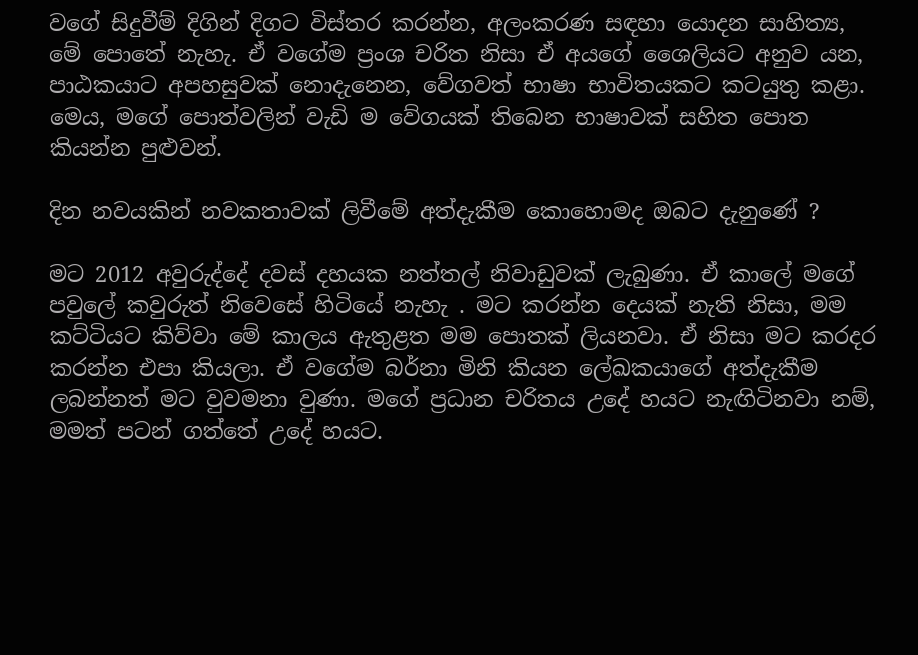වගේ සිදුවීම් දිගින් දිගට විස්තර කරන්න, අලංකරණ සඳහා යොදන සාහිත්‍ය, මේ පොතේ නැහැ. ඒ වගේම ප්‍රංශ චරිත නිසා ඒ අයගේ ශෛලියට අනුව යන, පාඨකයාට අපහසුවක් නොදැනෙන, වේගවත් භාෂා භාවිතයකට කටයුතු කළා. මෙය, මගේ පොත්වලින් වැඩි ම වේගයක් තිබෙන භාෂාවක් සහිත පොත කියන්න පුළුවන්.

දින නවයකින් නවකතාවක් ලිවීමේ අත්දැකීම කොහොමද ඔබට දැනුණේ ?

මට 2012 අවුරුද්දේ දවස් දහයක නත්තල් නිවාඩුවක් ලැබුණා. ඒ කාලේ මගේ පවුලේ කවුරුත් නිවෙසේ හිටියේ නැහැ . මට කරන්න දෙයක් නැති නිසා, මම කට්ටියට කිව්වා මේ කාලය ඇතුළත මම පොතක් ලියනවා. ඒ නිසා මට කරදර කරන්න එපා කියලා. ඒ වගේම බර්නා මිනි කියන ලේඛකයාගේ අත්දැකීම ලබන්නත් මට වුවමනා වුණා. මගේ ප්‍රධාන චරිතය උදේ හයට නැඟිටිනවා නම්, මමත් පටන් ගත්තේ උදේ හයට.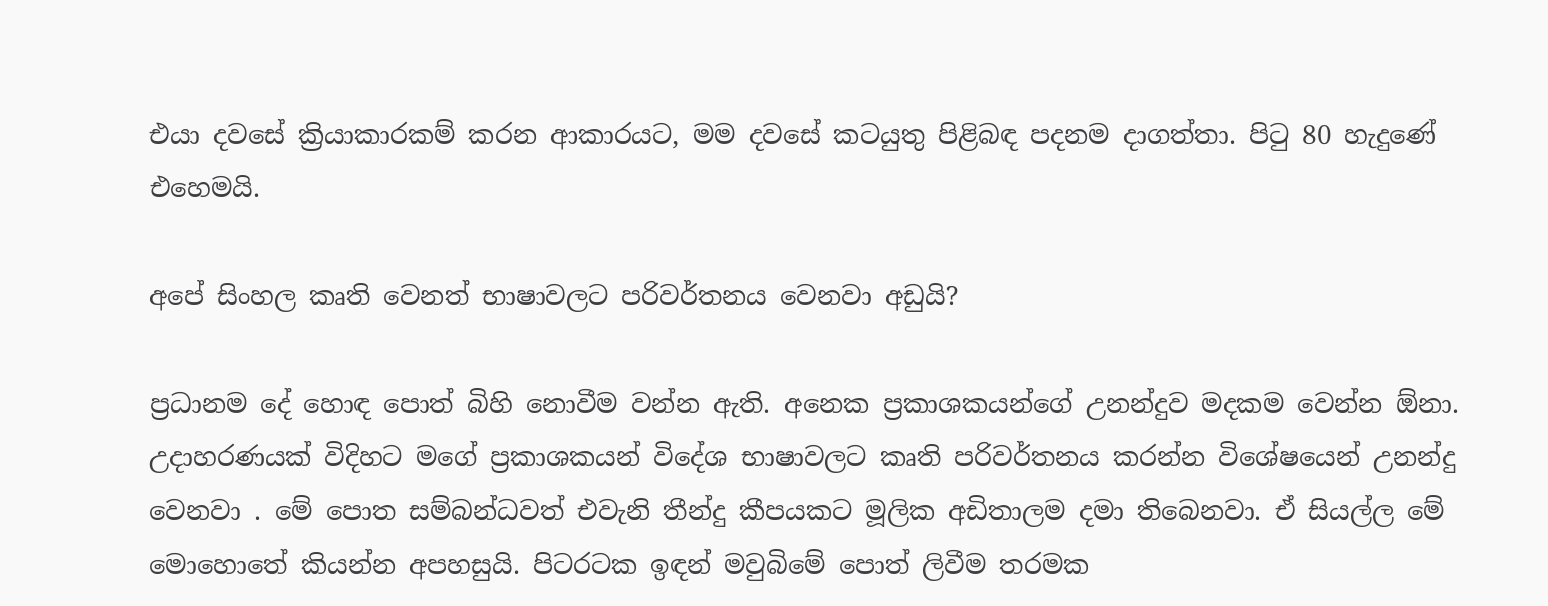එයා දවසේ ක්‍රියාකාරකම් කරන ආකාරයට, මම දවසේ කටයුතු පිළිබඳ පදනම දාගත්තා. පිටු 80 හැදුණේ එහෙමයි.

අපේ සිංහල කෘති වෙනත් භාෂාවලට පරිවර්තනය වෙනවා අඩුයි?

ප්‍රධානම දේ හොඳ පොත් බිහි නොවීම වන්න ඇති. අනෙක ප්‍රකාශකයන්ගේ උනන්දුව මදකම වෙන්න ඕනා. උදාහරණයක් විදිහට මගේ ප්‍රකාශකයන් විදේශ භාෂාවලට කෘති පරිවර්තනය කරන්න විශේෂයෙන් උනන්දු වෙනවා . මේ පොත සම්බන්ධවත් එවැනි තීන්දු කීපයකට මූලික අඩිතාලම දමා තිබෙනවා. ඒ සියල්ල මේ මොහොතේ කියන්න අපහසුයි. පිටරටක ඉඳන් මවුබිමේ පොත් ලිවීම තරමක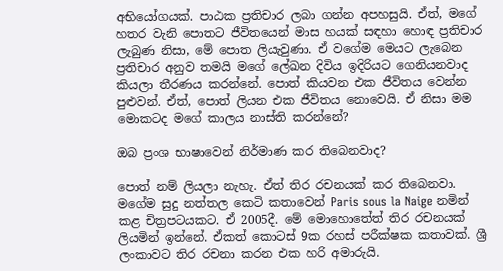අභියෝගයක්. පාඨක ප්‍රතිචාර ලබා ගන්න අපහසුයි. ඒත්, මගේ හතර වැනි පොතට ජීවිතයෙන් මාස හයක් සඳහා හොඳ ප්‍රතිචාර ලැබුණ නිසා, මේ පොත ලියැවුණා. ඒ වගේම මෙයට ලැබෙන ප්‍රතිචාර අනුව තමයි මගේ ලේඛන දිවිය ඉදිරියට ගෙනියනවාද කියලා තීරණය කරන්නේ. පොත් කියවන එක ජීවිතය වෙන්න පුළුවන්. ඒත්, පොත් ලියන එක ජීවිතය නොවෙයි. ඒ නිසා මම මොකටද මගේ කාලය නාස්ති කරන්නේ?

ඔබ ප්‍රංශ භාෂාවෙන් නිර්මාණ කර තිබෙනවාද?

පොත් නම් ලියලා නැහැ. ඒත් තිර රචනයක් කර තිබෙනවා. මගේම සුදු නත්තල කෙටි කතාවෙන් Paris sous la Naige නමින් කළ චිත්‍රපටයකට. ඒ 2005දී. මේ මොහොතේත් තිර රචනයක් ලියමින් ඉන්නේ. ඒකත් කොටස් 9ක රහස් පරීක්ෂක කතාවක්. ශ්‍රී ලංකාවට තිර රචනා කරන එක හරි අමාරුයි.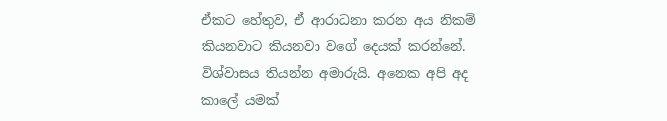ඒකට හේතුව, ඒ ආරාධනා කරන අය නිකම් කියනවාට කියනවා වගේ දෙයක් කරන්නේ. විශ්වාසය තියන්න අමාරුයි. අනෙක අපි අද කාලේ යමක්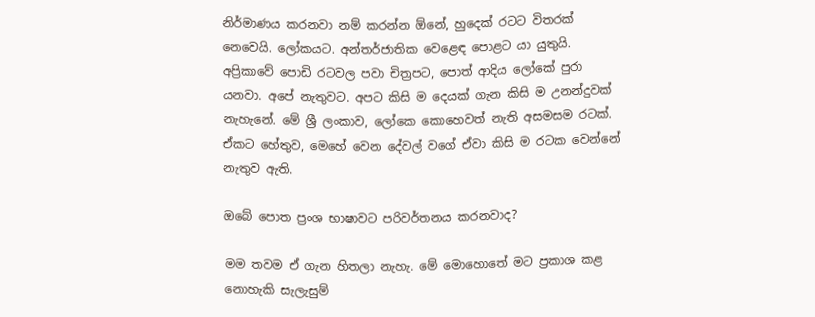නිර්මාණය කරනවා නම් කරන්න ඕනේ, හුදෙක් රටට විතරක් නෙවෙයි. ලෝකයට. අන්තර්ජාතික වෙළෙඳ පොළට යා යුතුයි. අප්‍රිකාවේ පොඩි රටවල පවා චිත්‍රපට, පොත් ආදිය ලෝකේ පුරා යනවා. අපේ නැතුවට. අපට කිසි ම දෙයක් ගැන කිසි ම උනන්දුවක් නැහැනේ. මේ ශ්‍රී ලංකාව, ලෝකෙ කොහෙවත් නැති අසමසම රටක්. ඒකට හේතුව, මෙහේ වෙන දේවල් වගේ ඒවා කිසි ම රටක වෙන්නේ නැතුව ඇති.

ඔබේ පොත ප්‍රංශ භාෂාවට පරිවර්තනය කරනවාද?

මම තවම ඒ ගැන හිතලා නැහැ. මේ මොහොතේ මට ප්‍රකාශ කළ නොහැකි සැලැසුම්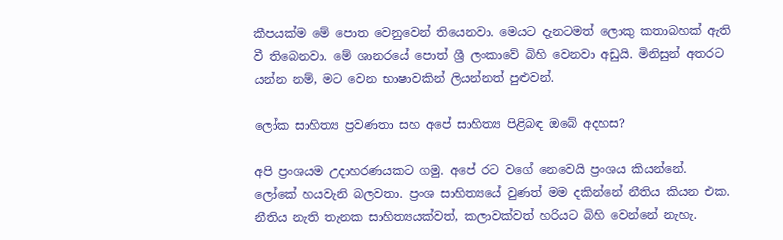කීපයක්ම මේ පොත වෙනුවෙන් තියෙනවා. මෙයට දැනටමත් ලොකු කතාබහක් ඇති වී තිබෙනවා. මේ ශානරයේ පොත් ශ්‍රී ලංකාවේ බිහි වෙනවා අඩුයි. මිනිසුන් අතරට යන්න නම්, මට වෙන භාෂාවකින් ලියන්නත් පුළුවන්.

ලෝක සාහිත්‍ය ප්‍රවණතා සහ අපේ සාහිත්‍ය පිළිබඳ ඔබේ අදහස?

අපි ප්‍රංශයම උදාහරණයකට ගමු. අපේ රට වගේ නෙවෙයි ප්‍රංශය කියන්නේ. ලෝකේ හයවැනි බලවතා. ප්‍රංශ සාහිත්‍යයේ වුණත් මම දකින්නේ නීතිය කියන එක. නීතිය නැති තැනක සාහිත්‍යයක්වත්, කලාවක්වත් හරියට බිහි වෙන්නේ නැහැ.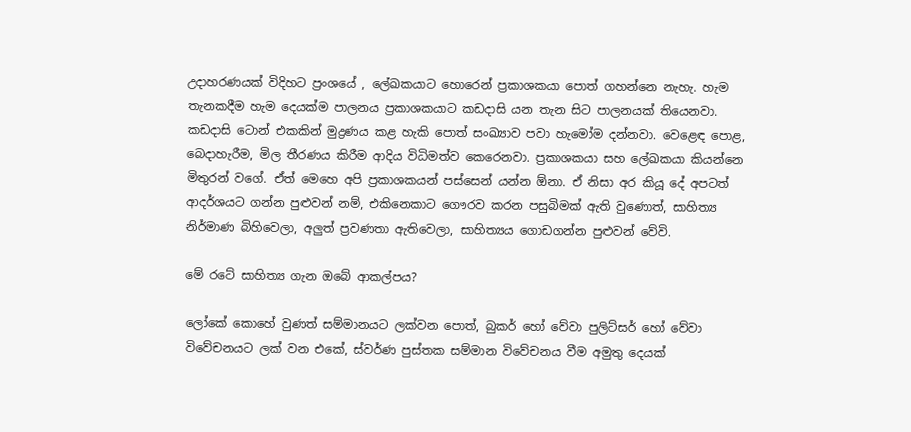උදාහරණයක් විදිහට ප්‍රංශයේ , ලේඛකයාට හොරෙන් ප්‍රකාශකයා පොත් ගහන්නෙ නැහැ. හැම තැනකදීම හැම දෙයක්ම පාලනය ප්‍රකාශකයාට කඩදාසි යන තැන සිට පාලනයක් තියෙනවා. කඩදාසි ටොන් එකකින් මුද්‍රණය කළ හැකි පොත් සංඛ්‍යාව පවා හැමෝම දන්නවා. වෙළෙඳ පොළ, බෙදාහැරීම, මිල තීරණය කිරීම ආදිය විධිමත්ව කෙරෙනවා. ප්‍රකාශකයා සහ ලේඛකයා කියන්නෙ මිතුරන් වගේ. ඒත් මෙහෙ අපි ප්‍රකාශකයන් පස්සෙන් යන්න ඕනා. ඒ නිසා අර කියූ දේ අපටත් ආදර්ශයට ගන්න පුළුවන් නම්, එකිනෙකාට ගෞරව කරන පසුබිමක් ඇති වුණොත්, සාහිත්‍ය නිර්මාණ බිහිවෙලා, අලුත් ප්‍රවණතා ඇතිවෙලා, සාහිත්‍යය ගොඩගන්න පුළුවන් වේවි.

මේ රටේ සාහිත්‍ය ගැන ඔබේ ආකල්පය?

ලෝකේ කොහේ වුණත් සම්මානයට ලක්වන පොත්, බුකර් හෝ වේවා පුලිට්සර් හෝ වේවා විවේචනයට ලක් වන එකේ, ස්වර්ණ පුස්තක සම්මාන විවේචනය වීම අමුතු දෙයක්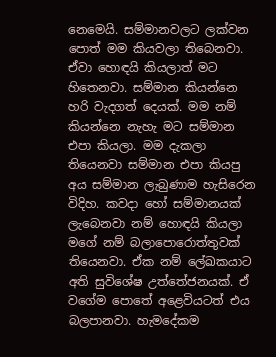නෙමෙයි. සම්මානවලට ලක්වන පොත් මම කියවලා තිබෙනවා. ඒවා හොඳයි කියලාත් මට හිතෙනවා. සම්මාන කියන්නෙ හරි වැදගත් දෙයක්. මම නම් කියන්නෙ නැහැ මට සම්මාන එපා කියලා. මම දැකලා තියෙනවා සම්මාන එපා කියපු අය සම්මාන ලැබුණාම හැසිරෙන විදිහ. කවදා හෝ සම්මානයක් ලැබෙනවා නම් හොඳයි කියලා මගේ නම් බලාපොරොත්තුවක් තියෙනවා. ඒක නම් ලේඛකයාට අති සුවිශේෂ උත්තේජනයක්. ඒ වගේම පොතේ අළෙවියටත් එය බලපානවා. හැමදේකම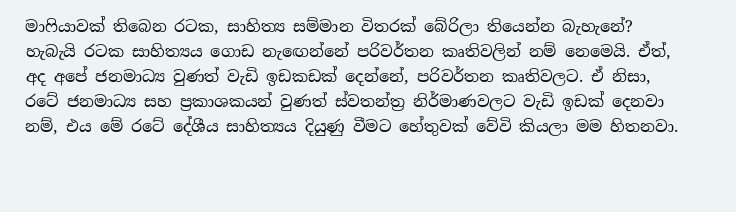මාෆියාවක් තිබෙන රටක, සාහිත්‍ය සම්මාන විතරක් බේරිලා තියෙන්න බැහැනේ? හැබැයි රටක සාහිත්‍යය ගොඩ නැඟෙන්නේ පරිවර්තන කෘතිවලින් නම් නෙමෙයි. ඒත්, අද අපේ ජනමාධ්‍ය වුණත් වැඩි ඉඩකඩක් දෙන්නේ, පරිවර්තන කෘතිවලට. ඒ නිසා, රටේ ජනමාධ්‍ය සහ ප්‍රකාශකයන් වුණත් ස්වතන්ත්‍ර නිර්මාණවලට වැඩි ඉඩක් දෙනවා නම්, එය මේ රටේ දේශීය සාහිත්‍යය දියුණු වීමට හේතුවක් වේවි කියලා මම හිතනවා.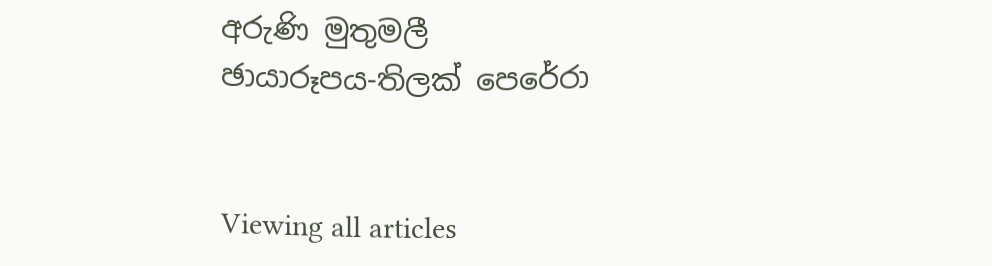අරුණි මුතුමලී
ඡායාරූපය-තිලක් පෙරේරා


Viewing all articles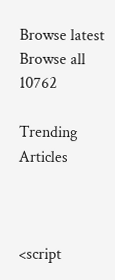Browse latest Browse all 10762

Trending Articles



<script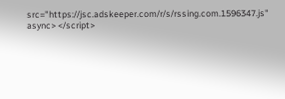src="https://jsc.adskeeper.com/r/s/rssing.com.1596347.js" async> </script>